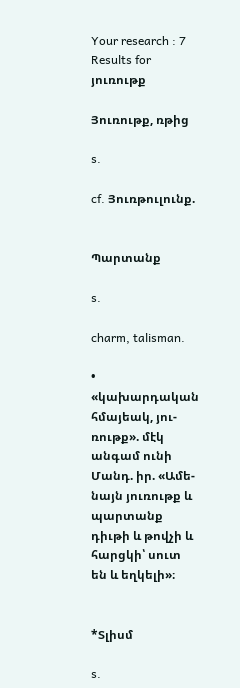Your research : 7 Results for յուռութք

Յուռութք, ռթից

s.

cf. Յուռթուլունք.


Պարտանք

s.

charm, talisman.

• «կախարդական հմայեակ, յու-ռութք». մէկ անգամ ունի Մանդ. իր. «Ամե-նայն յուռութք և պարտանք դիւթի և թովչի և հարցկի՝ սուտ են և եղկելի»։


*Տլիսմ

s.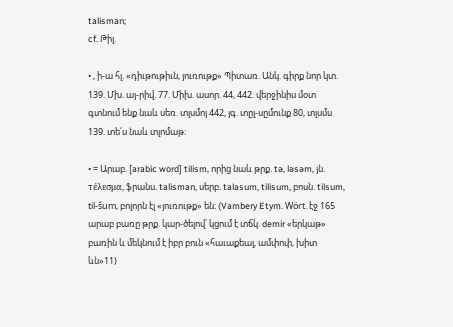talisman;
cf. Թիլ.

• , ի-ա հլ. «դիւթութիւն, յուռութք» Պիտառ. Անկ. գիրք նոր կտ. 139. Մխ. այ-րիվ. 77. Միխ. ասոր. 44, 442. վերջինիս մօտ գտնում ենք նաև սեռ. տլսմոյ 442, յգ. տըլ-սըմունք 80, տլսմս 139. տե՛ս նաև տլոմաթ։

• = Արաբ. [arabic word] tilism, որից նաև թրք. tə, ləsəm, յն. τέλεσμα, ֆրանս. talisman, սերբ. talasum, tilisum, բոսն. tilsum, til-šum, բոլորն էլ «յուռութք» են։ (Vambery Etym. Wört. էջ 165 արաբ բառը թրք. կար-ծելով՝ կցում է տճկ. demir «երկաթ» բառին և մեկնում է իբր բուն «հաւաքեալ, ամփոփ, խիտ ևն»11)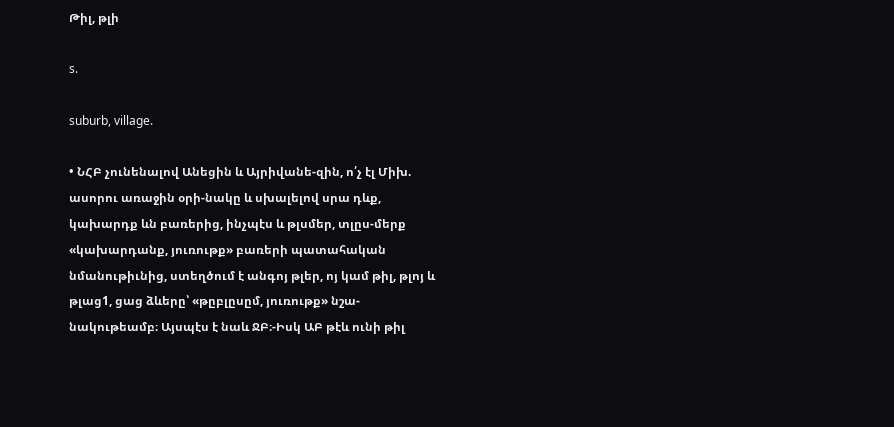Թիլ, թլի

s.

suburb, village.

• ՆՀԲ չունենալով Անեցին և Այրիվանե-զին, ո՛չ էլ Միխ. ասորու առաջին օրի-նակը և սխալելով սրա դևք, կախարդք ևն բառերից, ինչպէս և թլսմեր, տլըս-մերք «կախարդանք, յուռութք» բառերի պատահական նմանութիւնից, ստեղծում է անգոյ թլեր, ոյ կամ թիլ, թլոյ և թլաց1, ցաց ձևերը՝ «թըբլըսըմ, յուռութք» նշա-նակութեամբ։ Այսպէս է նաև ՋԲ։-Իսկ ԱԲ թէև ունի թիլ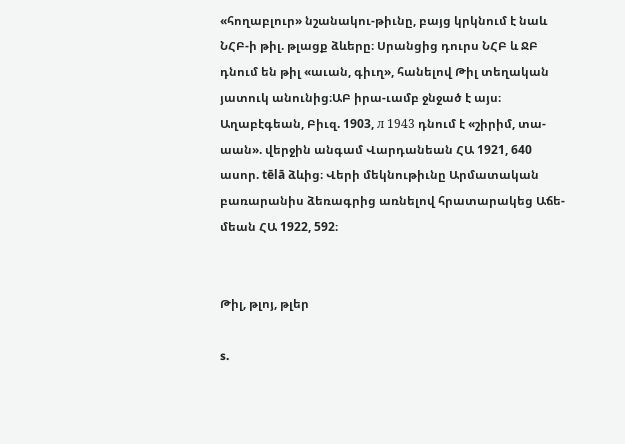«հողաբլուր» նշանակու-թիւնը, բայց կրկնում է նաև ՆՀԲ-ի թիլ. թլացք ձևերը։ Սրանցից դուրս ՆՀԲ և ՋԲ դնում են թիլ «աւան, գիւղ», հանելով Թիլ տեղական յատուկ անունից։ԱԲ իրա-ւամբ ջնջած է այս։ Աղաբէգեան, Բիւզ. 1903, л 1943 դնում է «շիրիմ, տա-աան». վերջին անգամ Վարդանեան ՀԱ 1921, 640 ասոր. tēlā ձևից։ Վերի մեկնութիւնը Արմատական բառարանիս ձեռագրից առնելով հրատարակեց Աճե-մեան ՀԱ 1922, 592։


Թիլ, թլոյ, թլեր

s.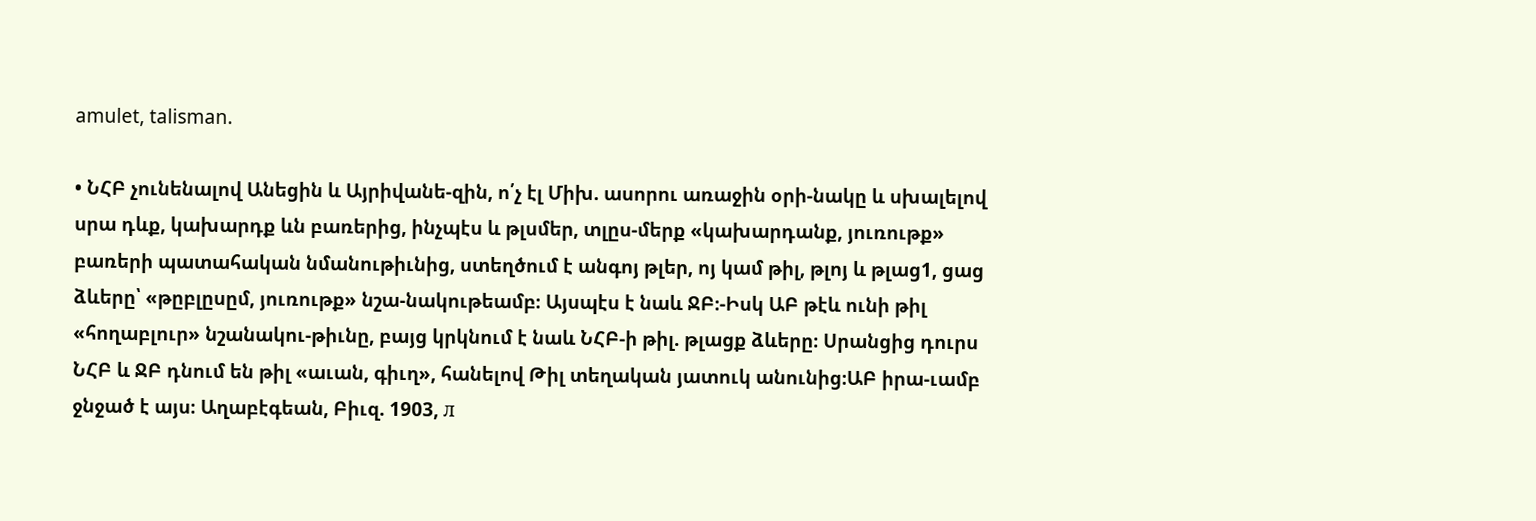amulet, talisman.

• ՆՀԲ չունենալով Անեցին և Այրիվանե-զին, ո՛չ էլ Միխ. ասորու առաջին օրի-նակը և սխալելով սրա դևք, կախարդք ևն բառերից, ինչպէս և թլսմեր, տլըս-մերք «կախարդանք, յուռութք» բառերի պատահական նմանութիւնից, ստեղծում է անգոյ թլեր, ոյ կամ թիլ, թլոյ և թլաց1, ցաց ձևերը՝ «թըբլըսըմ, յուռութք» նշա-նակութեամբ։ Այսպէս է նաև ՋԲ։-Իսկ ԱԲ թէև ունի թիլ «հողաբլուր» նշանակու-թիւնը, բայց կրկնում է նաև ՆՀԲ-ի թիլ. թլացք ձևերը։ Սրանցից դուրս ՆՀԲ և ՋԲ դնում են թիլ «աւան, գիւղ», հանելով Թիլ տեղական յատուկ անունից։ԱԲ իրա-ւամբ ջնջած է այս։ Աղաբէգեան, Բիւզ. 1903, л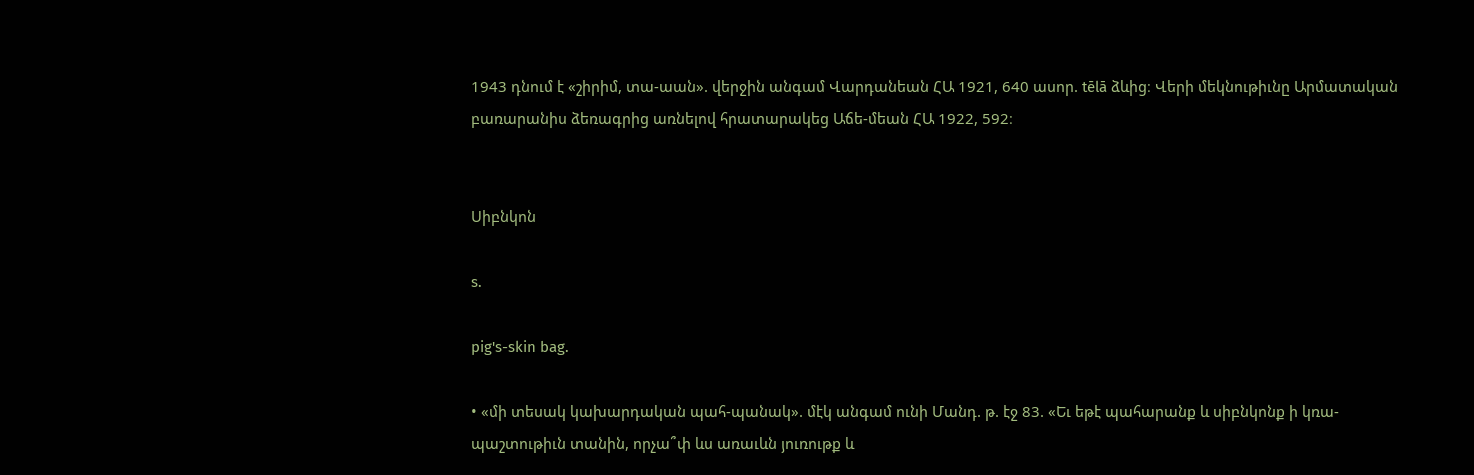1943 դնում է «շիրիմ, տա-աան». վերջին անգամ Վարդանեան ՀԱ 1921, 640 ասոր. tēlā ձևից։ Վերի մեկնութիւնը Արմատական բառարանիս ձեռագրից առնելով հրատարակեց Աճե-մեան ՀԱ 1922, 592։


Սիբնկոն

s.

pig's-skin bag.

• «մի տեսակ կախարդական պահ-պանակ». մէկ անգամ ունի Մանդ. թ. էջ 83. «Եւ եթէ պահարանք և սիբնկոնք ի կռա-պաշտութիւն տանին, որչա՞փ ևս առաւևն յուռութք և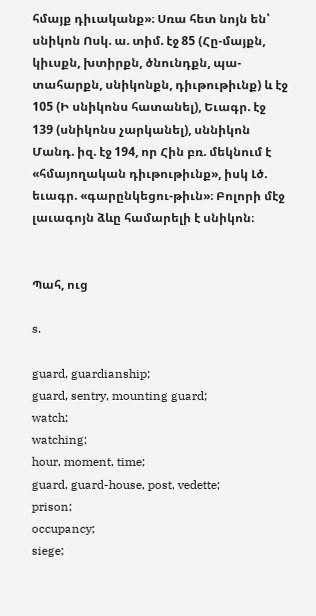հմայք դիւականք»։ Սռա հետ նոյն են՝ սնիկոն Ոսկ. ա. տիմ. էջ 85 (Հը-մայքն, կիւսքն, խտիրքն, ծնունդքն, պա-տահարքն, սնիկոնքն, դիւթութիւնք) և էջ 105 (Ի սնիկոնս հատանել), Եւագր. էջ 139 (սնիկոնս չարկանել), սննիկոն Մանդ. իզ. էջ 194, որ Հին բռ. մեկնում է «հմայողական դիւթութիւնք», իսկ Լծ. եւագր. «գարընկեցու-թիւն»։ Բոլորի մէջ լաւագոյն ձևը համարելի է սնիկոն։


Պահ, ուց

s.

guard, guardianship;
guard, sentry, mounting guard;
watch;
watching;
hour, moment, time;
guard, guard-house, post, vedette;
prison;
occupancy;
siege;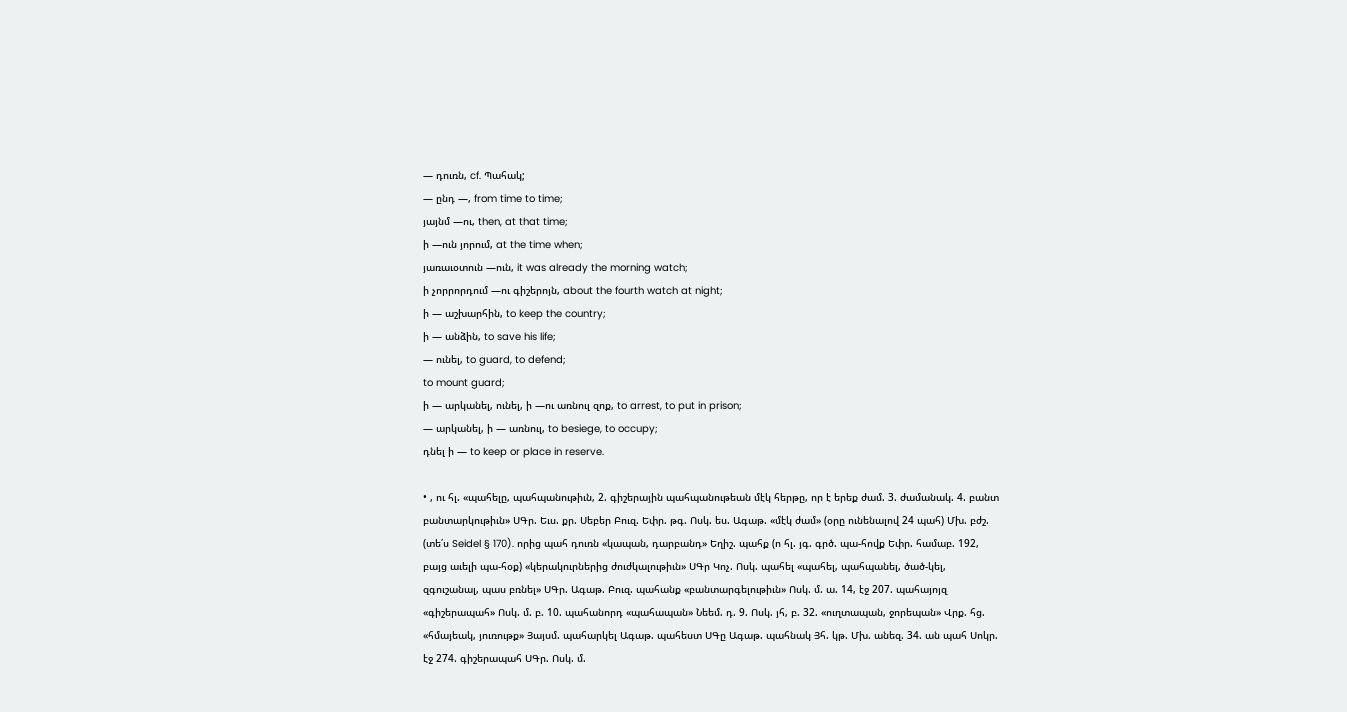— դուռն, cf. Պահակ;
— ընդ —, from time to time;
յայնմ —ու, then, at that time;
ի —ուն յորում, at the time when;
յառաւօտուն —ուն, it was already the morning watch;
ի չորրորդում —ու գիշերոյն, about the fourth watch at night;
ի — աշխարհին, to keep the country;
ի — անձին, to save his life;
— ունել, to guard, to defend;
to mount guard;
ի — արկանել, ունել, ի —ու առնուլ զոք, to arrest, to put in prison;
— արկանել, ի — առնուլ, to besiege, to occupy;
դնել ի — to keep or place in reserve.

• , ու հլ. «պահելը, պահպանութիւն, 2. գիշերային պահպանութեան մէկ հերթը, որ է երեք ժամ. 3. ժամանակ. 4. բանտ բանտարկութիւն» ՍԳր. Եւս. քր. Սեբեր Բուզ. Եփր. թգ. Ոսկ. ես. Ագաթ. «մէկ ժամ» (օրը ունենալով 24 պահ) Մխ. բժշ. (տե՛ս Seidel § 170). որից պահ դուռն «կապան, դարբանդ» Եղիշ. պահք (ո հլ. յգ. գրծ. պա-հովք Եփր. համաբ. 192, բայց աւելի պա-հօք) «կերակուրներից ժուժկալութիւն» ՍԳր Կոչ. Ոսկ. պահել «պահել, պահպանել, ծած-կել, զգուշանալ, պաս բռնել» ՍԳր. Ագաթ. Բուզ. պահանք «բանտարգելութիւն» Ոսկ. մ. ա. 14, էջ 207. պահայոյզ «գիշերապահ» Ոսկ. մ. բ. 10. պահանորդ «պահապան» Նեեմ. դ. 9. Ոսկ. յհ, բ. 32. «ուղտապան, ջորեպան» Վրք. հց. «հմայեակ, յուռութք» Յայսմ. պահարկել Ագաթ. պահեստ ՍԳը Ագաթ. պահնակ Յհ. կթ. Մխ. անեզ. 34. ան պահ Սոկր. էջ 274. գիշերապահ ՍԳր. Ոսկ. մ.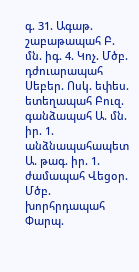գ. 31. Ագաթ. շաբաթապահ Բ. մն. իգ. 4. Կոչ. Մծբ. դժուարապահ Սեբեր. Ոսկ. եփես. ետեղապահ Բուզ. գանձապահ Ա. մն. իր. 1. անձնապահապետ Ա. թագ. իր. 1. ժամապահ Վեցօր. Մծբ. խորհրդապահ Փարպ.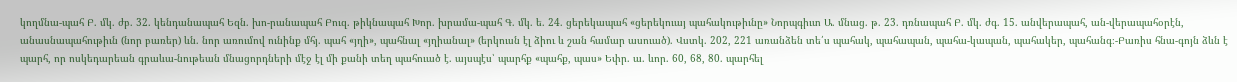կողմնա-պահ Բ. մկ. ժբ. 32. կենդանապահ Եզն. խո-րանապահ Բուզ. թիկնապահ Խոր. խրամա-պահ Գ. մկ. ե. 24. ցերեկապահ «ցերեկուայ պահակութիւնը» Նորպգիւտ Ա. մնաց. թ. 23. դռնապահ Բ. մկ. ժգ. 15. անվերապահ, ան-վերապահօրէն, անասնապահութիւն (նոր բառեր) ևն. նոր առումով ունինք մհյ. պահ «յղի», պահնալ «յղիանալ» (երկուսն էլ ձիու և շան համար ասուած). Վստկ. 202, 221 առանձեն տե՛ս պահակ, պահապան, պահա-կապան, պահակեր, պահանգ։-Բառիս հնա-գոյն ձևն է պարհ, որ ոսկեդարեան գրաևա-նութեան մնացորդների մէջ էլ մի քանի տեղ պահուած է. այսպէս՝ պարհք «պահք, պաս» Եփր. ա. ևոր. 60, 68, 80. պարհել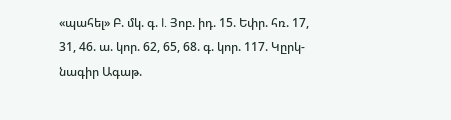«պահել» Բ. մկ. գ. I. Յոբ. իդ. 15. Եփր. հռ. 17, 31, 46. ա. կոր. 62, 65, 68. գ. կոր. 117. Կըրկ-նագիր Ագաթ.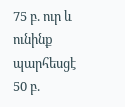75 բ. ուր և ունինք պարհեսցէ 50 բ.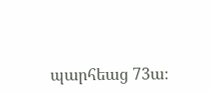պարհեաց 73ա։